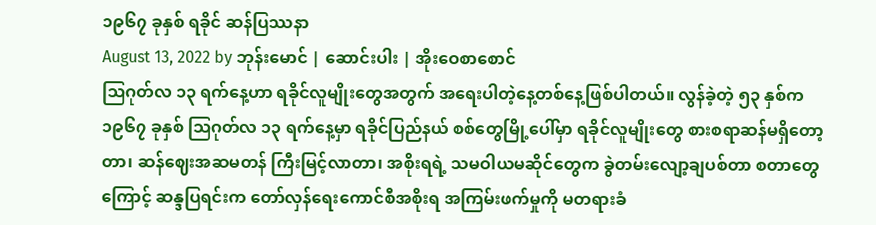၁၉၆၇ ခုနှစ် ရခိုင် ဆန်ပြဿနာ
August 13, 2022 by ဘုန်းမောင် | ဆောင်းပါး | အိုးဝေစာစောင်
ဩဂုတ်လ ၁၃ ရက်နေ့ဟာ ရခိုင်လူမျိုးတွေအတွက် အရေးပါတဲ့နေ့တစ်နေ့ဖြစ်ပါတယ်။ လွန်ခဲ့တဲ့ ၅၃ နှစ်က ၁၉၆၇ ခုနှစ် ဩဂုတ်လ ၁၃ ရက်နေ့မှာ ရခိုင်ပြည်နယ် စစ်တွေမြို့ပေါ်မှာ ရခိုင်လူမျိုးတွေ စားစရာဆန်မရှိတော့တာ၊ ဆန်ဈေးအဆမတန် ကြီးမြင့်လာတာ၊ အစိုးရရဲ့ သမဝါယမဆိုင်တွေက ခွဲတမ်းလျော့ချပစ်တာ စတာတွေကြောင့် ဆန္ဒပြရင်းက တော်လှန်ရေးကောင်စီအစိုးရ အကြမ်းဖက်မှုကို မတရားခံ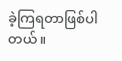ခဲ့ကြရတာဖြစ်ပါတယ်။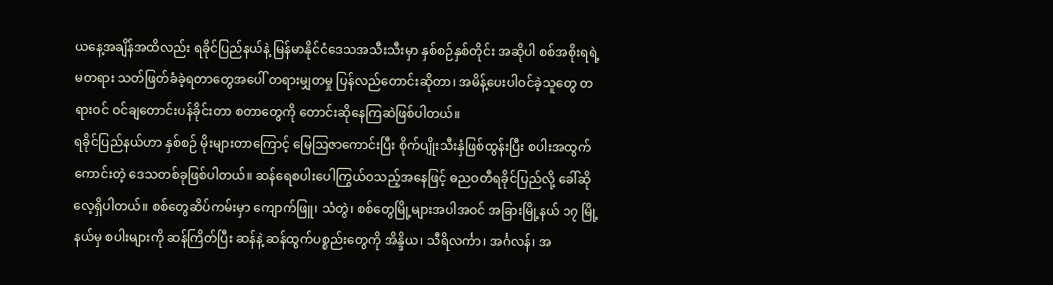ယနေ့အချိန်အထိလည်း ရခိုင်ပြည်နယ်နဲ့ မြန်မာနိုင်ငံဒေသအသီးသီးမှာ နှစ်စဉ်နှစ်တိုင်း အဆိုပါ စစ်အစိုးရရဲ့ မတရား သတ်ဖြတ်ခံခဲ့ရတာတွေအပေါ် တရားမျှတမှု ပြန်လည်တောင်းဆိုတာ၊ အမိန့်ပေးပါဝင်ခဲ့သူတွေ တရားဝင် ဝင်ချတောင်းပန်ခိုင်းတာ စတာတွေကို တောင်းဆိုနေကြဆဲဖြစ်ပါတယ်။
ရခိုင်ပြည်နယ်ဟာ နှစ်စဉ် မိုးများတာကြောင့် မြေဩဇာကောင်းပြီး စိုက်ပျိုးသီးနှံဖြစ်ထွန်းပြီး စပါးအထွက်ကောင်းတဲ့ ဒေသတစ်ခုဖြစ်ပါတယ်။ ဆန်ရေစပါးပေါကြွယ်ဝသည့်အနေဖြင့် ဓညဝတီရခိုင်ပြည်လို့ ခေါ်ဆိုလေ့ရှိပါတယ်။ စစ်တွေဆိပ်ကမ်းမှာ ကျောက်ဖြူ၊ သံတွဲ၊ စစ်တွေမြို့များအပါအဝင် အခြားမြို့နယ် ၁၇ မြို့နယ်မှ စပါးများကို ဆန်ကြိတ်ပြီး ဆန်နဲ့ ဆန်ထွက်ပစ္စည်းတွေကို အိန္ဒိယ၊ သီရိလင်္ကာ၊ အင်္ဂလန်၊ အ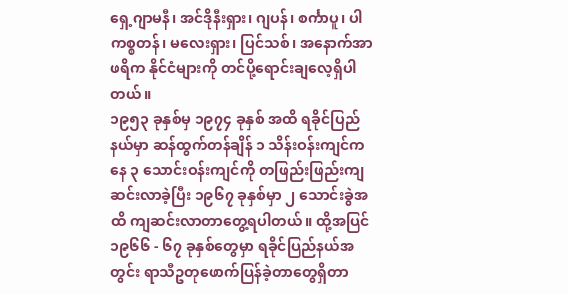ရှေ့ဂျာမနီ၊ အင်ဒိုနီးရှား၊ ဂျပန်၊ စင်္ကာပူ၊ ပါကစ္စတန်၊ မလေးရှား၊ ပြင်သစ်၊ အနောက်အာဖရိက နိုင်ငံများကို တင်ပို့ရောင်းချလေ့ရှိပါတယ်။
၁၉၅၃ ခုနှစ်မှ ၁၉၇၄ ခုနှစ် အထိ ရခိုင်ပြည်နယ်မှာ ဆန်ထွက်တန်ချိန် ၁ သိန်းဝန်းကျင်ကနေ ၃ သောင်းဝန်းကျင်ကို တဖြည်းဖြည်းကျဆင်းလာခဲ့ပြီး ၁၉၆၇ ခုနှစ်မှာ ၂ သောင်းခွဲအထိ ကျဆင်းလာတာတွေ့ရပါတယ်။ ထို့အပြင် ၁၉၆၆ - ၆၇ ခုနှစ်တွေမှာ ရခိုင်ပြည်နယ်အတွင်း ရာသီဥတုဖောက်ပြန်ခဲ့တာတွေရှိတာ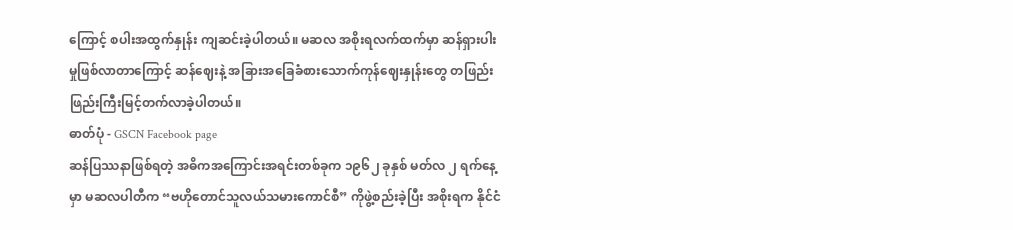ကြောင့် စပါးအထွက်နှုန်း ကျဆင်းခဲ့ပါတယ်။ မဆလ အစိုးရလက်ထက်မှာ ဆန်ရှားပါးမှုဖြစ်လာတာကြောင့် ဆန်ဈေးနဲ့ အခြားအခြေခံစားသောက်ကုန်ဈေးနှုန်းတွေ တဖြည်းဖြည်းကြီးမြင့်တက်လာခဲ့ပါတယ်။
ဓာတ်ပုံ - GSCN Facebook page
ဆန်ပြဿနာဖြစ်ရတဲ့ အဓိကအကြောင်းအရင်းတစ်ခုက ၁၉၆၂ ခုနှစ် မတ်လ ၂ ရက်နေ့မှာ မဆလပါတီက “ဗဟိုတောင်သူလယ်သမားကောင်စီ” ကိုဖွဲ့စည်းခဲ့ပြီး အစိုးရက နိုင်ငံ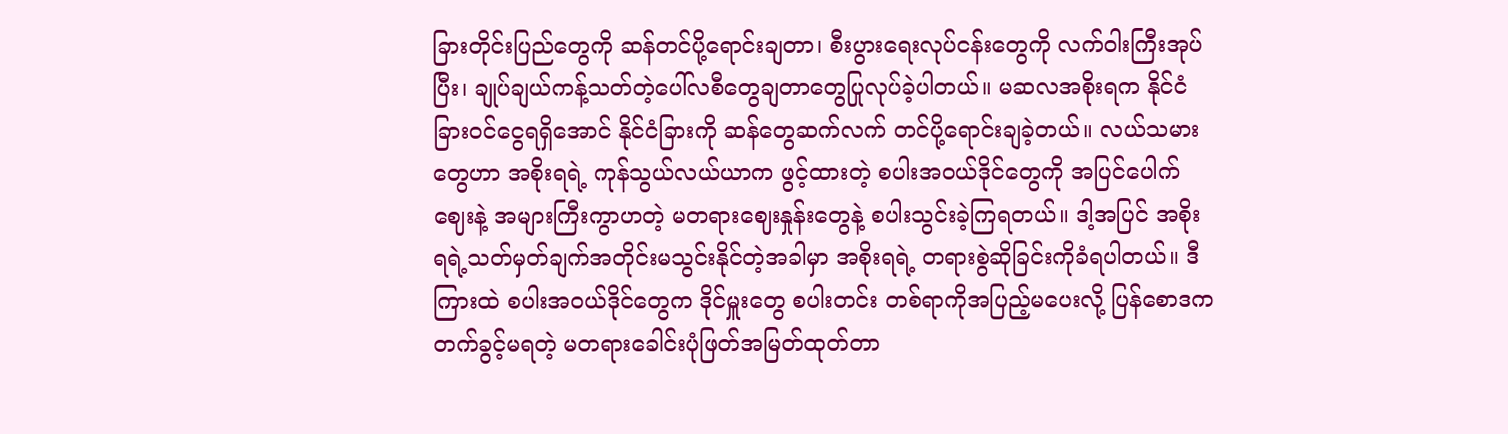ခြားတိုင်းပြည်တွေကို ဆန်တင်ပို့ရောင်းချတာ၊ စီးပွားရေးလုပ်ငန်းတွေကို လက်ဝါးကြီးအုပ်ပြီး၊ ချုပ်ချယ်ကန့်သတ်တဲ့ပေါ်လစီတွေချတာတွေပြုလုပ်ခဲ့ပါတယ်။ မဆလအစိုးရက နိုင်ငံခြားဝင်ငွေရရှိအောင် နိုင်ငံခြားကို ဆန်တွေဆက်လက် တင်ပို့ရောင်းချခဲ့တယ်။ လယ်သမားတွေဟာ အစိုးရရဲ့ ကုန်သွယ်လယ်ယာက ဖွင့်ထားတဲ့ စပါးအဝယ်ဒိုင်တွေကို အပြင်ပေါက်ဈေးနဲ့ အများကြီးကွာဟတဲ့ မတရားဈေးနှုန်းတွေနဲ့ စပါးသွင်းခဲ့ကြရတယ်။ ဒါ့အပြင် အစိုးရရဲ့သတ်မှတ်ချက်အတိုင်းမသွင်းနိုင်တဲ့အခါမှာ အစိုးရရဲ့ တရားစွဲဆိုခြင်းကိုခံရပါတယ်။ ဒီကြားထဲ စပါးအဝယ်ဒိုင်တွေက ဒိုင်မှူးတွေ စပါးတင်း တစ်ရာကိုအပြည့်မပေးလို့ ပြန်စောဒကတက်ခွင့်မရတဲ့ မတရားခေါင်းပုံဖြတ်အမြတ်ထုတ်တာ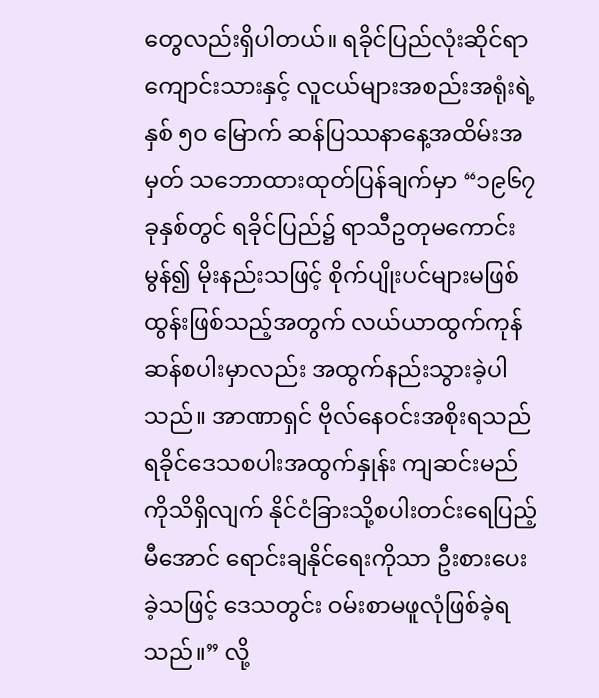တွေလည်းရှိပါတယ်။ ရခိုင်ပြည်လုံးဆိုင်ရာ ကျောင်းသားနှင့် လူငယ်များအစည်းအရုံးရဲ့ နှစ် ၅၀ မြောက် ဆန်ပြဿနာနေ့အထိမ်းအမှတ် သဘောထားထုတ်ပြန်ချက်မှာ “၁၉၆၇ ခုနှစ်တွင် ရခိုင်ပြည်၌ ရာသီဥတုမကောင်းမွန်၍ မိုးနည်းသဖြင့် စိုက်ပျိုးပင်များမဖြစ်ထွန်းဖြစ်သည့်အတွက် လယ်ယာထွက်ကုန်ဆန်စပါးမှာလည်း အထွက်နည်းသွားခဲ့ပါသည်။ အာဏာရှင် ဗိုလ်နေဝင်းအစိုးရသည် ရခိုင်ဒေသစပါးအထွက်နှုန်း ကျဆင်းမည်ကိုသိရှိလျက် နိုင်ငံခြားသို့စပါးတင်းရေပြည့်မီအောင် ရောင်းချနိုင်ရေးကိုသာ ဦးစားပေးခဲ့သဖြင့် ဒေသတွင်း ဝမ်းစာမဖူလုံဖြစ်ခဲ့ရသည်။” လို့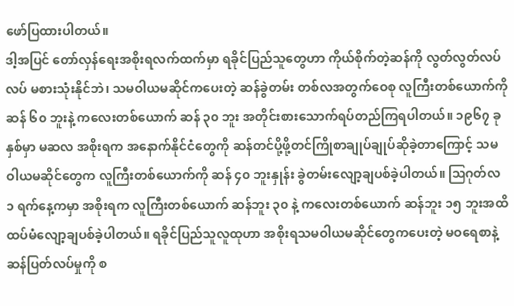ဖော်ပြထားပါတယ်။
ဒါ့အပြင် တော်လှန်ရေးအစိုးရလက်ထက်မှာ ရခိုင်ပြည်သူတွေဟာ ကိုယ်စိုက်တဲ့ဆန်ကို လွတ်လွတ်လပ်လပ် မစားသုံးနိုင်ဘဲ၊ သမဝါယမဆိုင်ကပေးတဲ့ ဆန်ခွဲတမ်း တစ်လအတွက်ဝေစု လူကြီးတစ်ယောက်ကို ဆန် ၆၀ ဘူးနဲ့ ကလေးတစ်ယောက် ဆန် ၃၀ ဘူး အတိုင်းစားသောက်ရပ်တည်ကြရပါတယ်။ ၁၉၆၇ ခုနှစ်မှာ မဆလ အစိုးရက အနောက်နိုင်ငံတွေကို ဆန်တင်ပို့ဖို့တင်ကြိုစာချုပ်ချုပ်ဆိုခဲ့တာကြောင့် သမဝါယမဆိုင်တွေက လူကြီးတစ်ယောက်ကို ဆန် ၄၀ ဘူးနှုန်း ခွဲတမ်းလျော့ချပစ်ခဲ့ပါတယ်။ ဩဂုတ်လ ၁ ရက်နေ့ကမှာ အစိုးရက လူကြီးတစ်ယောက် ဆန်ဘူး ၃၀ နဲ့ ကလေးတစ်ယောက် ဆန်ဘူး ၁၅ ဘူးအထိ ထပ်မံလျော့ချပစ်ခဲ့ပါတယ်။ ရခိုင်ပြည်သူလူထုဟာ အစိုးရသမဝါယမဆိုင်တွေကပေးတဲ့ မဝရေစာနဲ့ ဆန်ပြတ်လပ်မှုကို စ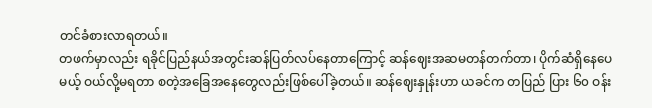တင်ခံစားလာရတယ်။
တဖက်မှာလည်း ရခိုင်ပြည်နယ်အတွင်းဆန်ပြတ်လပ်နေတာကြောင့် ဆန်ဈေးအဆမတန်တက်တာ၊ ပိုက်ဆံရှိနေပေမယ့် ဝယ်လို့မရတာ စတဲ့အခြေအနေတွေလည်းဖြစ်ပေါ်ခဲ့တယ်။ ဆန်ဈေးနှုန်းဟာ ယခင်က တပြည် ပြား ၆၀ ဝန်း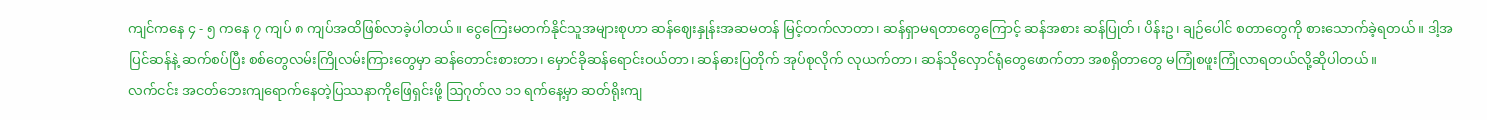ကျင်ကနေ ၄ - ၅ ကနေ ၇ ကျပ် ၈ ကျပ်အထိဖြစ်လာခဲ့ပါတယ်။ ငွေကြေးမတက်နိုင်သူအများစုဟာ ဆန်ဈေးနှုန်းအဆမတန် မြင့်တက်လာတာ၊ ဆန်ရှာမရတာတွေကြောင့် ဆန်အစား ဆန်ပြုတ်၊ ပိန်းဥ၊ ချဉ်ပေါင် စတာတွေကို စားသောက်ခဲ့ရတယ်။ ဒါ့အပြင်ဆန်နဲ့ ဆက်စပ်ပြီး စစ်တွေလမ်းကြိုလမ်းကြားတွေမှာ ဆန်တောင်းစားတာ၊ မှောင်ခိုဆန်ရောင်းဝယ်တာ၊ ဆန်ဓားပြတိုက် အုပ်စုလိုက် လုယက်တာ၊ ဆန်သိုလှောင်ရုံတွေဖောက်တာ အစရှိတာတွေ မကြုံစဖူးကြုံလာရတယ်လို့ဆိုပါတယ်။
လက်ငင်း အငတ်ဘေးကျရောက်နေတဲ့ပြဿနာကိုဖြေရှင်းဖို့ ဩဂုတ်လ ၁၁ ရက်နေ့မှာ ဆတ်ရိုးကျ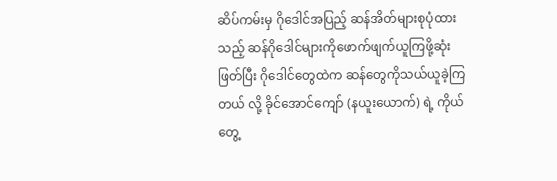ဆိပ်ကမ်းမှ ဂိုဒေါင်အပြည့် ဆန်အိတ်များစုပုံထားသည့် ဆန်ဂိုဒေါင်များကိုဖောက်ဖျက်ယူကြဖို့ဆုံးဖြတ်ပြီး ဂိုဒေါင်တွေထဲက ဆန်တွေကိုသယ်ယူခဲ့ကြတယ် လို့ ခိုင်အောင်ကျော် (နယူးယောက်) ရဲ့ ကိုယ်တွေ့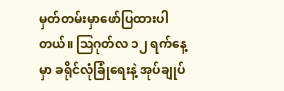မှတ်တမ်းမှာဖော်ပြထားပါတယ်။ ဩဂုတ်လ ၁၂ ရက်နေ့မှာ ခရိုင်လုံခြုံရေးနဲ့ အုပ်ချုပ်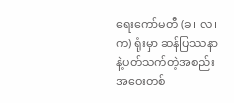ရေးကော်မတီ (ခ၊ လ၊ က) ရုံးမှာ ဆန်ပြဿနာနဲ့ပတ်သက်တဲ့အစည်းအဝေးတစ်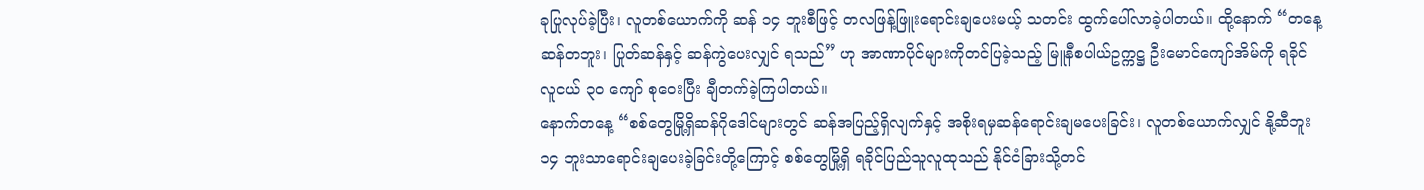ခုပြုလုပ်ခဲ့ပြီး၊ လူတစ်ယောက်ကို ဆန် ၁၄ ဘူးစီဖြင့် တလဖြန့်ဖြူးရောင်းချပေးမယ့် သတင်း ထွက်ပေါ်လာခဲ့ပါတယ်။ ထို့နောက် “တနေ့ဆန်တဘူး၊ ပြုတ်ဆန်နှင့် ဆန်ကွဲပေးလျှင် ရသည်” ဟု အာဏာပိုင်များကိုတင်ပြခဲ့သည့် မြူနီစပါယ်ဥက္ကဋ္ဌ ဦးမောင်ကျော်အိမ်ကို ရခိုင်လူငယ် ၃၀ ကျော် စုဝေးပြီး ချီတက်ခဲ့ကြပါတယ်။
နောက်တနေ့ “စစ်တွေမြို့ရှိဆန်ဂိုဒေါင်များတွင် ဆန်အပြည့်ရှိလျက်နှင့် အစိုးရမှဆန်ရောင်းချမပေးခြင်း၊ လူတစ်ယောက်လျှင် နို့ဆီဘူး ၁၄ ဘူးသာရောင်းချပေးခဲ့ခြင်းတို့ကြောင့် စစ်တွေမြို့ရှိ ရခိုင်ပြည်သူလူထုသည် နိုင်ငံခြားသို့တင်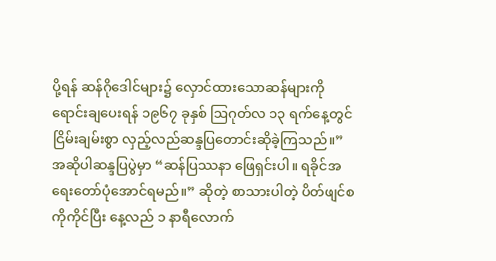ပို့ရန် ဆန်ဂိုဒေါင်များ၌ လှောင်ထားသောဆန်များကို ရောင်းချပေးရန် ၁၉၆၇ ခုနှစ် ဩဂုတ်လ ၁၃ ရက်နေ့တွင် ငြိမ်းချမ်းစွာ လှည့်လည်ဆန္ဒပြတောင်းဆိုခဲ့ကြသည်။” အဆိုပါဆန္ဒပြပွဲမှာ “ဆန်ပြဿနာ ဖြေရှင်းပါ။ ရခိုင်အရေးတော်ပုံအောင်ရမည်။” ဆိုတဲ့ စာသားပါတဲ့ ပိတ်ဖျင်စကိုကိုင်ပြီး နေ့လည် ၁ နာရီလောက်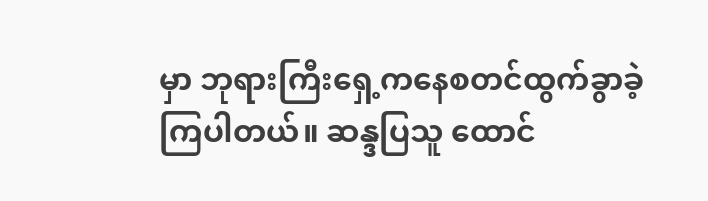မှာ ဘုရားကြီးရှေ့ကနေစတင်ထွက်ခွာခဲ့ကြပါတယ်။ ဆန္ဒပြသူ ထောင်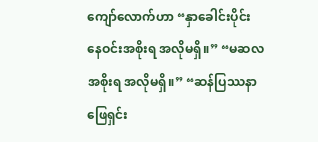ကျော်လောက်ဟာ “နှာခေါင်းပိုင်း နေဝင်းအစိုးရ အလိုမရှိ။” “မဆလအစိုးရ အလိုမရှိ။” “ဆန်ပြဿနာ ဖြေရှင်း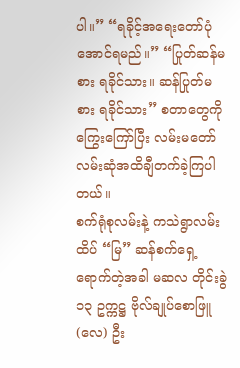ပါ။” “ရခိုင့်အရေးတော်ပုံ အောင်ရမည်။” “ပြုတ်ဆန်မစား ရခိုင်သား။ ဆန်ပြုတ်မစား ရခိုင်သား” စတာတွေကို ကြွေးကြော်ပြီး လမ်းမတော်လမ်းဆုံအထိချီတက်ခဲ့ကြပါတယ်။
စက်ရုံစုလမ်းနဲ့ ကသဲရွာလမ်းထိပ် “မြ” ဆန်စက်ရှေ့ရောက်တဲ့အခါ မဆလ တိုင်းခွဲ ၁၃ ဥက္ကဋ္ဌ ဗိုလ်ချုပ်စောဖြူ (လေ) ဦး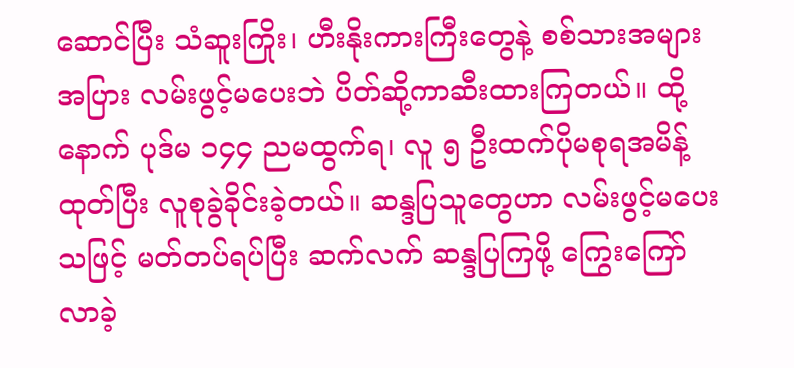ဆောင်ပြီး သံဆူးကြိုး၊ ဟီးနိုးကားကြီးတွေနဲ့ စစ်သားအများအပြား လမ်းဖွင့်မပေးဘဲ ပိတ်ဆို့ကာဆီးထားကြတယ်။ ထို့နောက် ပုဒ်မ ၁၄၄ ညမထွက်ရ၊ လူ ၅ ဦးထက်ပိုမစုရအမိန့်ထုတ်ပြီး လူစုခွဲခိုင်းခဲ့တယ်။ ဆန္ဒပြသူတွေဟာ လမ်းဖွင့်မပေးသဖြင့် မတ်တပ်ရပ်ပြီး ဆက်လက် ဆန္ဒပြကြဖို့ ကြွေးကြော်လာခဲ့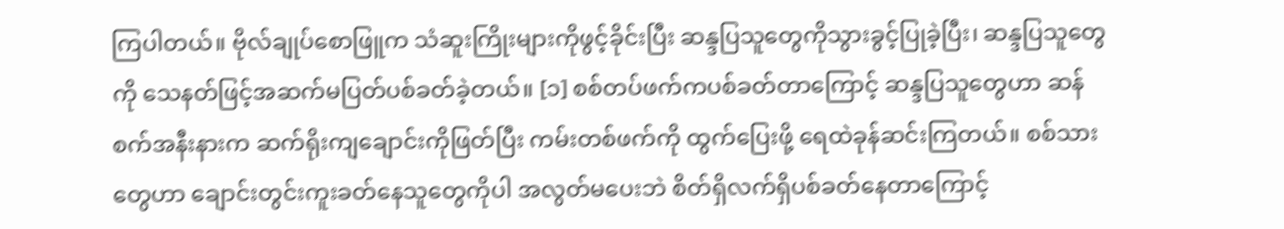ကြပါတယ်။ ဗိုလ်ချုပ်စောဖြူက သံဆူးကြိုးများကိုဖွင့်ခိုင်းပြီး ဆန္ဒပြသူတွေကိုသွားခွင့်ပြုခဲ့ပြီး၊ ဆန္ဒပြသူတွေကို သေနတ်ဖြင့်အဆက်မပြတ်ပစ်ခတ်ခဲ့တယ်။ [၁] စစ်တပ်ဖက်ကပစ်ခတ်တာကြောင့် ဆန္ဒပြသူတွေဟာ ဆန်စက်အနီးနားက ဆက်ရိုးကျချောင်းကိုဖြတ်ပြီး ကမ်းတစ်ဖက်ကို ထွက်ပြေးဖို့ ရေထဲခုန်ဆင်းကြတယ်။ စစ်သားတွေဟာ ချောင်းတွင်းကူးခတ်နေသူတွေကိုပါ အလွတ်မပေးဘဲ စိတ်ရှိလက်ရှိပစ်ခတ်နေတာကြောင့်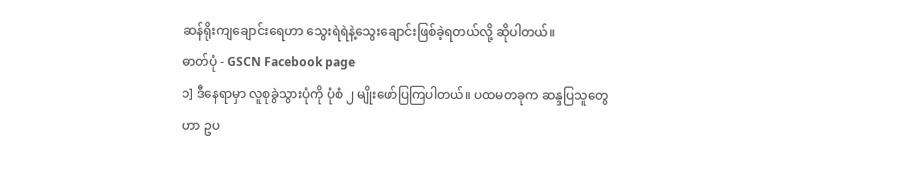ဆန်ရိုးကျချောင်းရေဟာ သွေးရဲရဲနဲ့သွေးချောင်းဖြစ်ခဲ့ရတယ်လို့ ဆိုပါတယ်။
ဓာတ်ပုံ - GSCN Facebook page
၁] ဒီနေရာမှာ လူစုခွဲသွားပုံကို ပုံစံ ၂ မျိုးဖော်ပြကြပါတယ်။ ပထမတခုက ဆန္ဒပြသူတွေဟာ ဥပ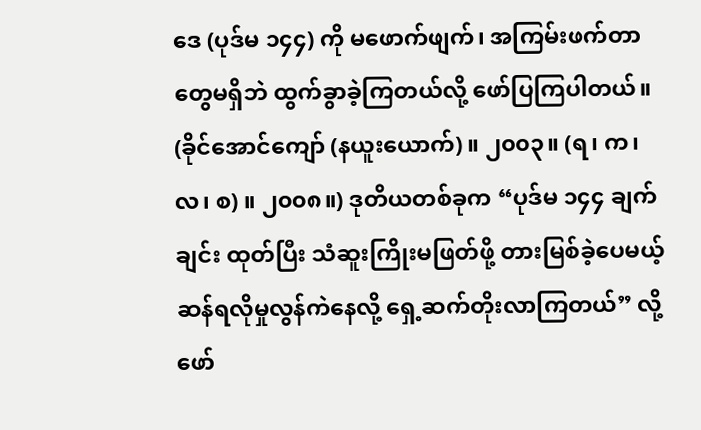ဒေ (ပုဒ်မ ၁၄၄) ကို မဖောက်ဖျက်၊ အကြမ်းဖက်တာတွေမရှိဘဲ ထွက်ခွာခဲ့ကြတယ်လို့ ဖော်ပြကြပါတယ်။ (ခိုင်အောင်ကျော် (နယူးယောက်) ။ ၂၀၀၃။ (ရ၊ က၊ လ၊ စ) ။ ၂၀၀၈။) ဒုတိယတစ်ခုက “ပုဒ်မ ၁၄၄ ချက်ချင်း ထုတ်ပြီး သံဆူးကြိုးမဖြတ်ဖို့ တားမြစ်ခဲ့ပေမယ့် ဆန်ရလိုမှုလွန်ကဲနေလို့ ရှေ့ဆက်တိုးလာကြတယ်” လို့ ဖော်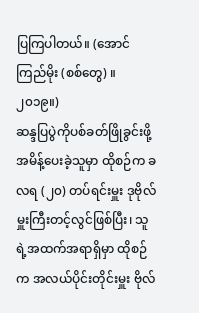ပြကြပါတယ်။ (အောင်ကြည်မိုး (စစ်တွေ) ။ ၂၀၁၉။)
ဆန္ဒပြပွဲကိုပစ်ခတ်ဖြိုခွင်းဖို့ အမိန့်ပေးခဲ့သူမှာ ထိုစဉ်က ခလရ (၂၀) တပ်ရင်းမှူး ဒုဗိုလ်မှူးကြီးတင့်လွင်ဖြစ်ပြီး၊ သူရဲ့အထက်အရာရှိမှာ ထိုစဉ်က အလယ်ပိုင်းတိုင်းမှူး ဗိုလ်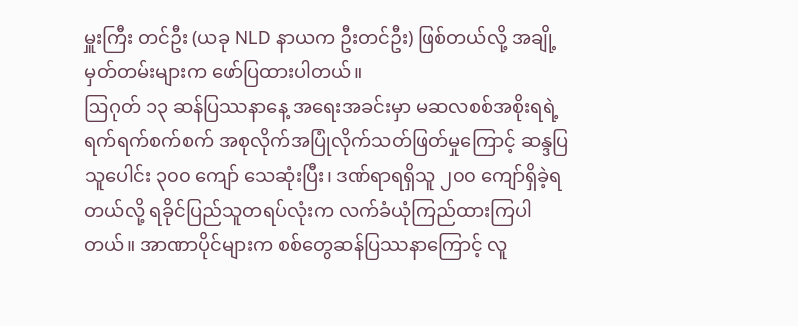မှူးကြီး တင်ဦး (ယခု NLD နာယက ဦးတင်ဦး) ဖြစ်တယ်လို့ အချို့မှတ်တမ်းများက ဖော်ပြထားပါတယ်။
ဩဂုတ် ၁၃ ဆန်ပြဿနာနေ့ အရေးအခင်းမှာ မဆလစစ်အစိုးရရဲ့ ရက်ရက်စက်စက် အစုလိုက်အပြုံလိုက်သတ်ဖြတ်မှုကြောင့် ဆန္ဒပြသူပေါင်း ၃၀၀ ကျော် သေဆုံးပြီး၊ ဒဏ်ရာရရှိသူ ၂၀၀ ကျော်ရှိခဲ့ရတယ်လို့ ရခိုင်ပြည်သူတရပ်လုံးက လက်ခံယုံကြည်ထားကြပါတယ်။ အာဏာပိုင်များက စစ်တွေဆန်ပြဿနာကြောင့် လူ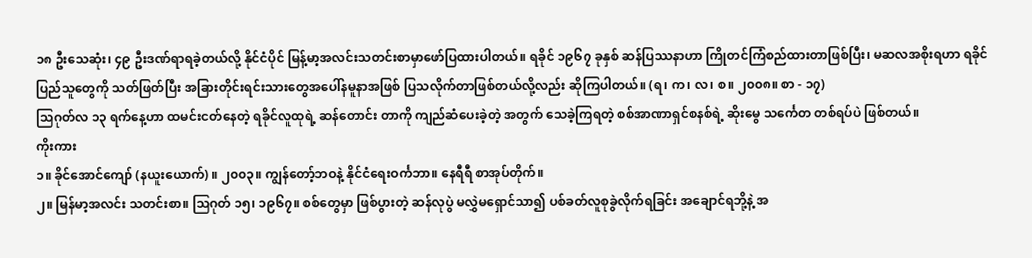၁၈ ဦးသေဆုံး၊ ၄၉ ဦးဒဏ်ရာရခဲ့တယ်လို့ နိုင်ငံပိုင် မြန့်မာ့အလင်းသတင်းစာမှာဖော်ပြထားပါတယ်။ ရခိုင် ၁၉၆၇ ခုနှစ် ဆန်ပြဿနာဟာ ကြိုတင်ကြံစည်ထားတာဖြစ်ပြီး၊ မဆလအစိုးရဟာ ရခိုင်ပြည်သူတွေကို သတ်ဖြတ်ပြီး အခြားတိုင်းရင်းသားတွေအပေါ်နမူနာအဖြစ် ပြသလိုက်တာဖြစ်တယ်လို့လည်း ဆိုကြပါတယ်။ (ရ၊ က၊ လ၊ စ။ ၂၀၀၈။ စာ - ၁၇)
သြဂုတ်လ ၁၃ ရက်နေ့ဟာ ထမင်းငတ်နေတဲ့ ရခိုင်လူထုရဲ့ ဆန်တောင်း တာကို ကျည်ဆံပေးခဲ့တဲ့ အတွက် သေခဲ့ကြရတဲ့ စစ်အာဏာရှင်စနစ်ရဲ့ ဆိုးမွေ သင်္ကေတ တစ်ရပ်ပဲ ဖြစ်တယ်။
ကိုးကား
၁။ ခိုင်အောင်ကျော် (နယူးယောက်) ။ ၂၀၀၃။ ကျွန်တော့်ဘဝနဲ့ နိုင်ငံရေးဝင်္ကဘာ။ နေရီရီ စာအုပ်တိုက်။
၂။ မြန်မာ့အလင်း သတင်းစာ။ ဩဂုတ် ၁၅၊ ၁၉၆၇။ စစ်တွေမှာ ဖြစ်ပွားတဲ့ ဆန်လုပွဲ မလွှဲမရှောင်သာ၍ ပစ်ခတ်လူစုခွဲလိုက်ရခြင်း အချောင်ရဘို့နဲ့ အ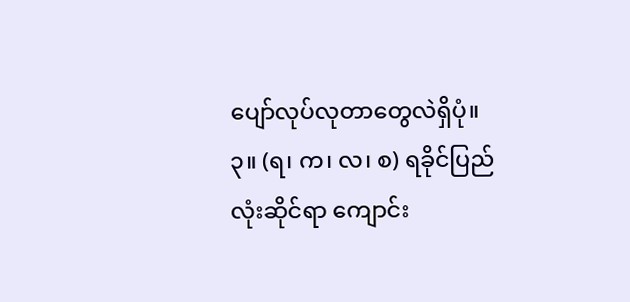ပျော်လုပ်လုတာတွေလဲရှိပုံ။
၃။ (ရ၊ က၊ လ၊ စ) ရခိုင်ပြည်လုံးဆိုင်ရာ ကျောင်း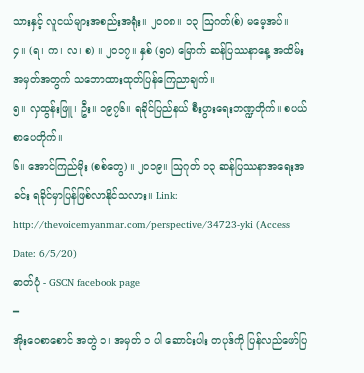သားနှင့် လူငယ်များအစည်းအရုံး။ ၂၀၀၈။ ၁၃ ဩဂတ်(စ်) မမေ့အပ်။
၄။ (ရ၊ က၊ လ၊ စ) ။ ၂၀၁၇။ နှစ် (၅၀) မြောက် ဆန်ပြဿနာနေ့ အထိမ်းအမှတ်အတွက် သဘောထားထုတ်ပြန်ကြေညာချက်။
၅။ လှထွန်းဖြူ၊ ဦး။ ၁၉၇၆။ ရခိုင်ပြည်နယ် စီးပွားရေးဘဏ္ဍတိုက်။ စပယ်စာပေတိုက်။
၆။ အောင်ကြည်မိုး (စစ်တွေ) ။ ၂၀၁၉။ ဩဂုတ် ၁၃ ဆန်ပြဿနာအရေးအခင်း ရခိုင်မှာပြန်ဖြစ်လာနိုင်သလား။ Link: http://thevoicemyanmar.com/perspective/34723-yki (Access Date: 6/5/20)
ဓာတ်ပုံ - GSCN facebook page
━
အိုးဝေစာစောင် အတွဲ ၁၊ အမှတ် ၁ ပါ ဆောင်းပါး တပုဒ်ကို ပြန်လည်ဖော်ပြ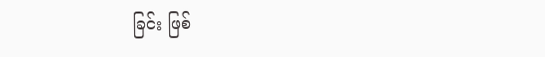ခြင်း ဖြစ်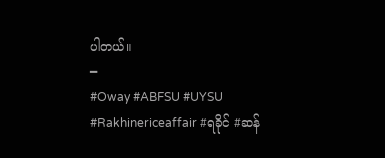ပါတယ်။
━
#Oway #ABFSU #UYSU #Rakhinericeaffair #ရခိုင် #ဆန်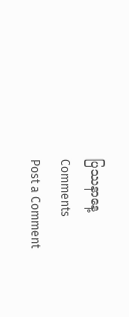ပြဿနာနေ့
Comments
Post a Comment